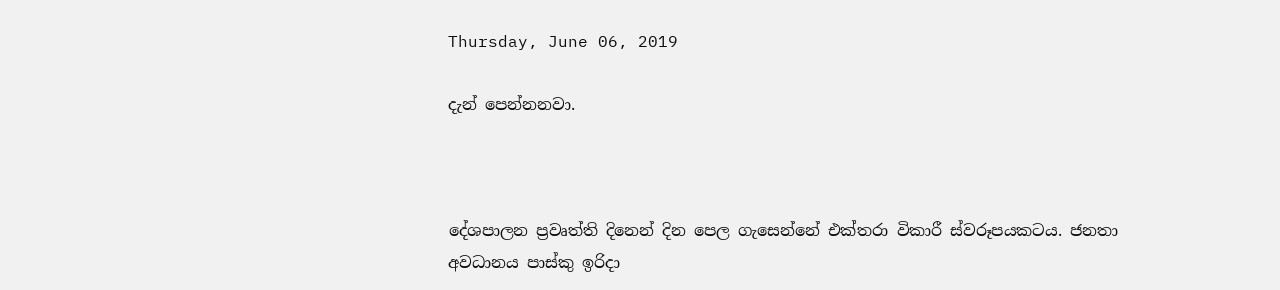Thursday, June 06, 2019

දැන් පෙන්නනවා.



දේශපාලන ප්‍රවෘත්ති දිනෙන් දින පෙල ගැසෙන්නේ එක්තරා විකාරී ස්වරූපයකටය. ජනතා අවධානය පාස්කු ඉරිදා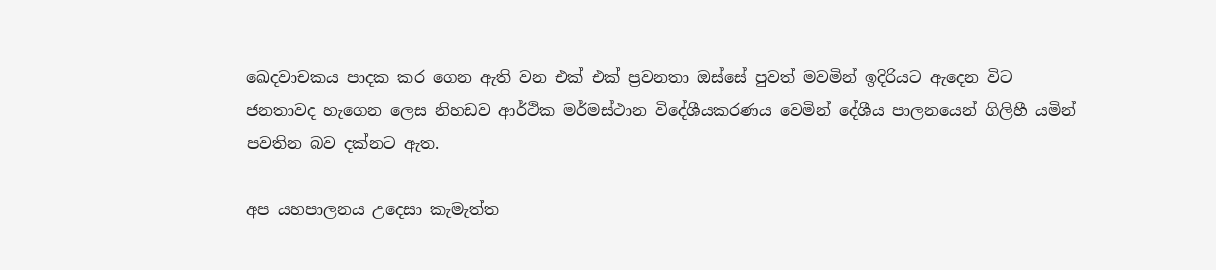ඛෙදවාචකය පාදක කර ගෙන ඇති වන එක් එක් ප්‍රවනතා ඔස්සේ පුවත් මවමින් ඉදිරියට ඇදෙන විට ජනතාවද හැගෙන ලෙස නිහඩව ආර්ථික මර්මස්ථාන විදේශීයකරණය වෙමින් දේශීය පාලනයෙන් ගිලිහී යමින් පවතින බව දක්නට ඇත.

අප යහපාලනය උදෙසා කැමැත්ත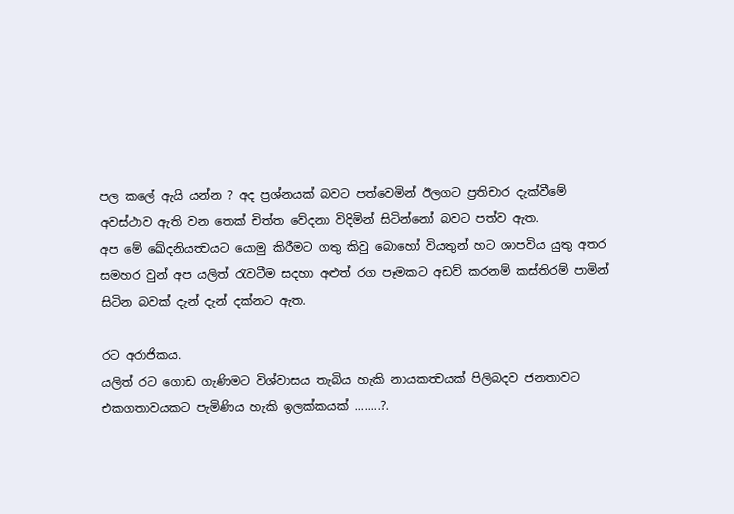පල කලේ ඇයි යන්න ? අද ප්‍රශ්නයක් බවට පත්වෙමින් ඊලගට ප්‍රතිචාර දැක්වීමේ  අවස්ථාව ඇති වන තෙක් චිත්ත වේදනා විදිමින් සිටින්නෝ බවට පත්ව ඇත.
අප මේ ඛේදනියත්‍වයට යොමු කිරීමට ගතු කිවු බොහෝ වියතුන් හට ශාපවිය යුතු අතර සමහර වුන් අප යලිත් රැවටීම සදහා අළුත් රග පෑමකට අඩව් කරනම් කස්තිරම් පාමින් සිටින බවක් දැන් දැන් දක්නට ඇත.

රට අරාජිකය.
යලිත් රට ගොඩ ගැණිමට විශ්වාසය තැබිය හැකි නායකත්‍වයක් පිලිබදව ජනතාවට එකගතාවයකට පැමිණිය හැකි ඉලක්කයක් ........?.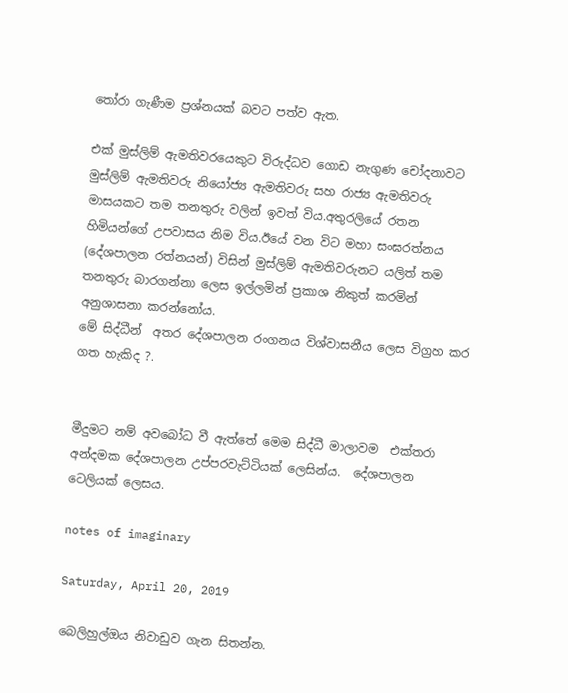තෝරා ගැණීම ප්‍රශ්නයක් බවට පත්ව ඇත.

එක් මුස්ලිම් ඇමතිවරයෙකුට විරුද්ධව ගොඩ නැගුණ චෝදනාවට මුස්ලිම් ඇමතිවරු නියෝජ්‍ය ඇමතිවරු සහ රාජ්‍ය ඇමතිවරු මාසයකට තම තනතුරු වලින් ඉවත් විය.අතුරලියේ රතන හිමියන්ගේ උපවාසය නිම විය.ඊයේ වන විට මහා සංඝරත්නය  (දේශපාලන රත්නයන්) විසින් මුස්ලිම් ඇමතිවරුනට යලිත් තම තනතුරු බාරගන්නා ලෙස ඉල්ලමින් ප්‍රකාශ නිකුත් කරමින් අනුශාසනා කරන්නෝය.
මේ සිද්ධීන්  අතර දේශපාලන රංගනය විශ්වාසනීය ලෙස විග්‍රහ කර ගත හැකිද ?.


මීදුමට නම් අවබෝධ වී ඇත්තේ මෙම සිද්ධී මාලාවම  එක්තරා අන්දමක දේශපාලන උප්පරවැට්ටියක් ලෙසින්ය.  දේශපාලන ටෙලියක් ලෙසය.

notes of imaginary

Saturday, April 20, 2019

බෙලිහුල්ඔය නිවාඩුව ගැන සිතන්න.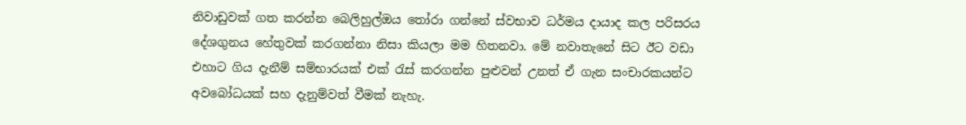නිවාඩුවක් ගත කරන්න බෙලිහුල්ඔය තෝරා ගන්නේ ස්වභාව ධර්මය දායාද කල පරිසරය දේශගුනය හේතුවක් කරගන්නා නිසා කියලා මම හිතනවා. මේ නවාතැනේ සිට ඊට වඩා එහාට ගිය දැනීම් සම්භාරයක් එක් රැස් කරගන්න පුළුවන් උනත් ඒ ගැන සංචාරකයන්ට අවබෝධයක් සහ දැනුම්වත් වීමක් නැහැ.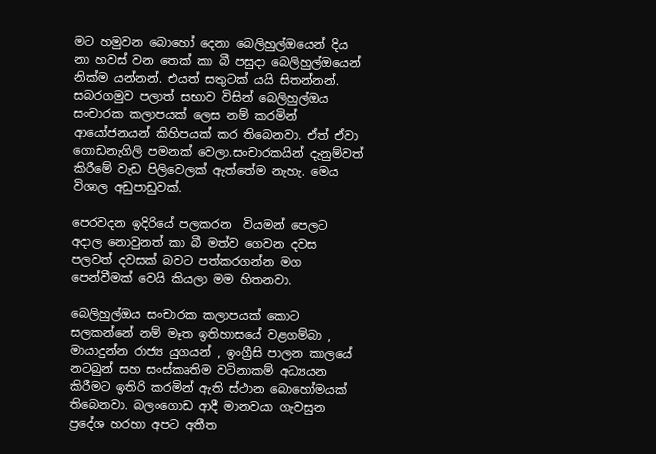මට හමුවන බොහෝ දෙනා බෙලිහුල්ඔයෙන් දිය නා හවස් වන තෙක් කා බී පසුදා බෙලිහුල්ඔයෙන් නික්ම යන්නන්. එයත් සතුටක් යයි සිතන්නන්.
සබරගමුව පලාත් සභාව විසින් බෙලිහුල්ඔය සංචාරක කලාපයක් ලෙස නම් කරමින් ආයෝජනයන් කිහිපයක් කර තිබෙනවා. ඒත් ඒවා ගොඩනැගිලි පමනක් වෙලා.සංචාරකයින් දැනුම්වත් කිරීමේ වැඩ පිලිවෙලක් ඇත්තේම නැහැ. මෙය විශාල අඩුපාඩුවක්.

පෙරවදන ඉදිරියේ පලකරන  වියමන් පෙලට  අදාල නොවුනත් කා බී මත්ව ගෙවන දවස පලවත් දවසක් බවට පත්කරගන්න මග පෙන්වීමක් වෙයි කියලා මම හිතනවා.

බෙලිහුල්ඔය සංචාරක කලාපයක් කොට සලකන්නේ නම් මෑත ඉතිහාසයේ වළගම්බා , මායාදුන්න රාජ්‍ය යුගයන් , ඉංග්‍රීසි පාලන කාලයේ නටබුන් සහ සංස්කෘතිම වටිනාකම් අධ්‍යයන කිරීමට ඉතිරි කරමින් ඇති ස්ථාන බොහෝමයක්  තිබෙනවා. බලංගොඩ ආදී මානවයා ගැවසුන ප්‍රදේශ හරහා අපට අතීත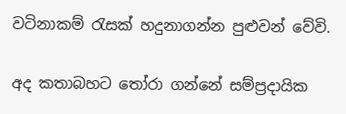වටිනාකම් රැසක් හදුනාගන්න පුළුවන් වේවි.

අද කතාබහට තෝරා ගන්නේ සම්ප්‍රදායික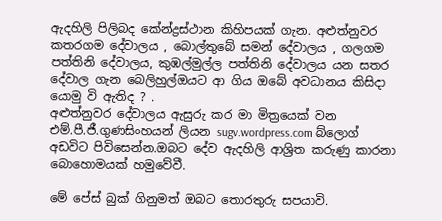ඇදහිලි පිලිබද කේන්ද්‍රස්ථාන කිහිපයක් ගැන. අළුත්නුවර කතරගම දේවාලය , බොල්තුබේ සමන් දේවාලය , ගලගම පත්තිනි දේවාලය, කුඹල්මුල්ල පත්තිනි දේවාලය යන සතර දේවාල ගැන බෙලිහුල්ඔයට ආ ගිය ඔබේ අවධානය කිසිදා යොමු වි ඇතිද ? .
අළුත්නුවර දේවාලය ඇසුරු කර මා මිත්‍රයෙක් වන එම්.පී.ජී.ගුණසිංහයන් ලියන sugv.wordpress.com බ්ලොග් අඩවිට පිවිසෙන්න.ඔබට දේව ඇදහිලි ආශ්‍රිත කරුණු කාරනා බොහොමයක් හමුවේවී.

මේ පේස් බුක් ගිනුමත් ඔබට තොරතුරු සපයාවි.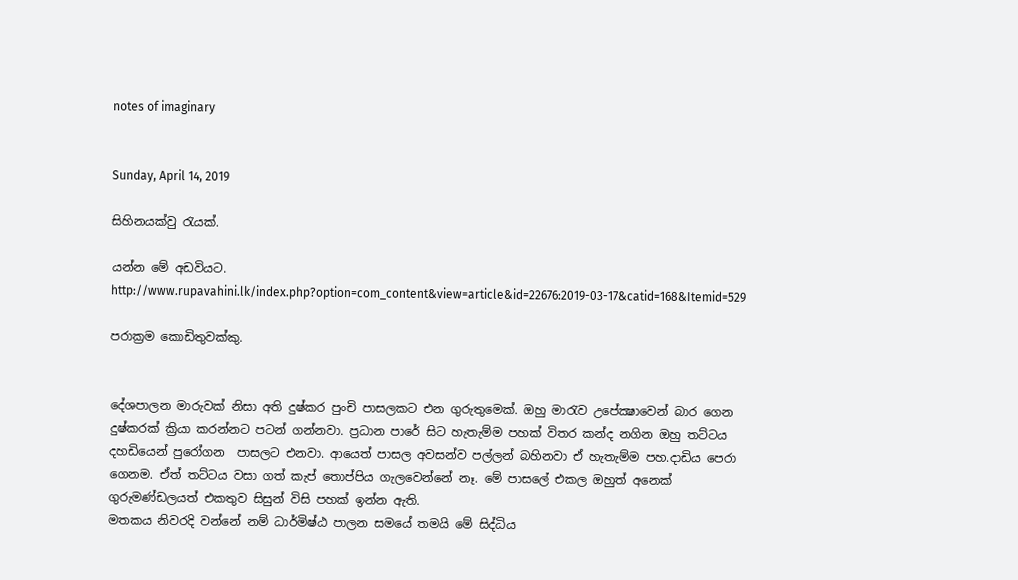notes of imaginary


Sunday, April 14, 2019

සිහිනයක්වු රැයක්.

යන්න මේ අඩවියට.
http://www.rupavahini.lk/index.php?option=com_content&view=article&id=22676:2019-03-17&catid=168&Itemid=529

පරාක්‍රම කොඩිතුවක්කු.


දේශපාලන මාරුවක් නිසා අති දුෂ්කර පුංචි පාසලකට එන ගුරුතුමෙක්. ඔහු මාරැව උපේක්‍ෂාවෙන් බාර ගෙන දුෂ්කරක් ක්‍රියා කරන්නට පටන් ගන්නවා. ප්‍රධාන පාරේ සිට හැතැම්ම පහක් විතර කන්ද නගින ඔහු තට්ටය දහඩියෙන් පුරෝගන  පාසලට එනවා. ආයෙත් පාසල අවසන්ව පල්ලන් බහිනවා ඒ හැතැම්ම පහ.දාඩිය පෙරා ගෙනම. ඒත් තට්ටය වසා ගත් කැප් තොප්පිය ගැලවෙන්නේ නෑ. මේ පාසලේ එකල ඔහුත් අනෙක් ගුරුමණ්ඩලයත් එකතුව සිසුන් විසි පහක් ඉන්න ඇති.
මතකය නිවරදි වන්නේ නම් ධාර්මිෂ්ඨ පාලන සමයේ තමයි මේ සිද්ධිය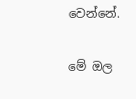වෙන්නේ.

මේ ඔල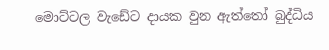මොට්ටල වැඩේට දායක වුන ඇත්තෝ බුද්ධිය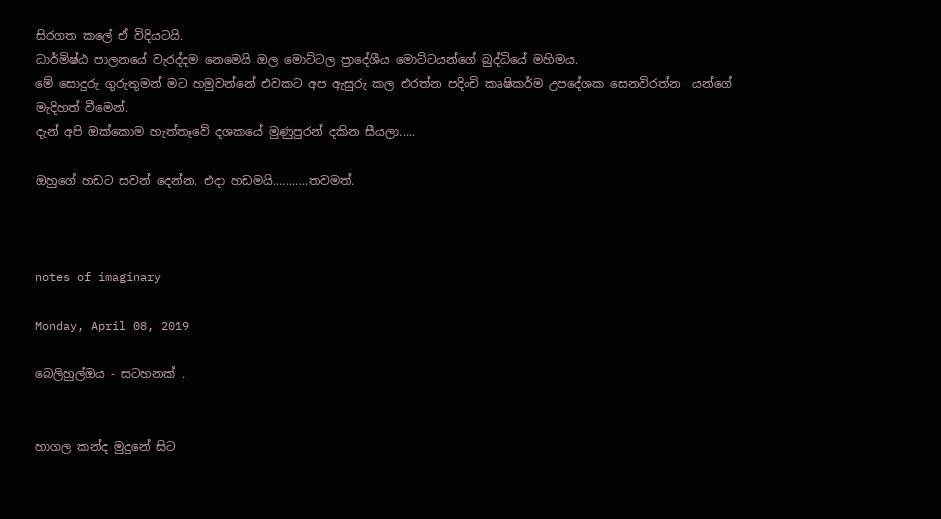සිරගත කලේ ඒ විදියටයි.
ධාර්මිෂ්ඨ පාලනයේ වැරද්දම නෙමෙයි ඔල මොට්ටල ප්‍රාදේශීය මොට්ටයන්ගේ බුද්ධියේ මහිමය.
මේ සොදුරු ගුරුතුමන් මට හමුවන්නේ එවකට අප ඇසුරු කල එරත්න පදිංචි කෘෂිකර්ම උපදේශක සෙනවිරත්න  යන්ගේ මැදිහත් වීමෙන්.
දැන් අපි ඔක්කොම හැත්තෑවේ දශකයේ මුණුපුරන් දකින සීයලා.....

ඔහුගේ හඩට සවන් දෙන්න. එදා හඩමයි...........තවමත්.



notes of imaginary

Monday, April 08, 2019

බෙලිහුල්ඔය - සටහනක් .


හාගල කන්ද මුදුනේ සිට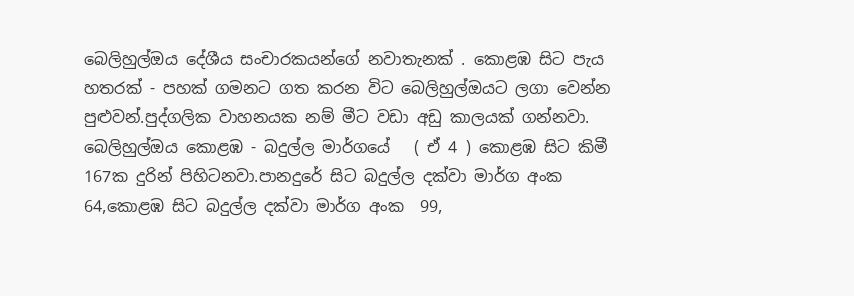බෙලිහුල්ඔය දේශීය සංචාරකයන්ගේ නවාතැනක් . කොළඹ සිට පැය හතරක් - පහක් ගමනට ගත කරන විට බෙලිහුල්ඔයට ලගා වෙන්න පුළුවන්.පුද්ගලික වාහනයක නම් මීට වඩා අඩු කාලයක් ගන්නවා.
බෙලිහුල්ඔය කොළඹ - බදුල්ල මාර්ගයේ   ( ඒ 4 ) කොළඹ සිට කිමී 167ක දුරින් පිහිටනවා.පානදුරේ සිට බදුල්ල දක්වා මාර්ග අංක 64,කොළඹ සිට බදුල්ල දක්වා මාර්ග අංක  99,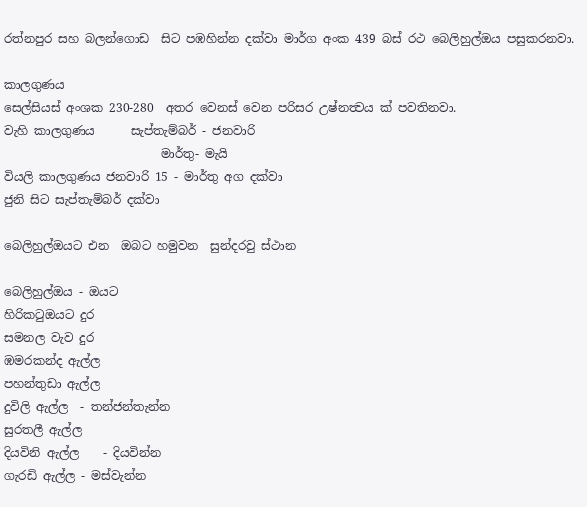රත්නපුර සහ බලන්ගොඩ  සිට පඹහින්න දක්වා මාර්ග අංක 439 බස් රථ බෙලිහුල්ඔය පසුකරනවා.

කාලගුණය
සෙල්සියස් අංශක 230-280  අතර වෙනස් වෙන පරිසර උෂ්නත්‍වය ක් පවතිනවා.
වැහි කාලගුණය      සැප්තැම්බර් - ජනවාරි
                          මාර්තු- මැයි
වියලි කාලගුණය ජනවාරි 15 - මාර්තු අග දක්වා
ජුනි සිට සැප්තැම්බර් දක්වා

බෙලිහුල්ඔයට එන  ඔබට හමුවන  සුන්දරවු ස්ථාන

බෙලිහුල්ඔය - ඔයට
හිරිකටුඔයට දුර
සමනල වැව දුර
ඹමරකන්ද ඇල්ල
පහන්තුඩා ඇල්ල
දුවිලි ඇල්ල  - තන්ජන්තැන්න
සුරතලී ඇල්ල
දියවිනි ඇල්ල    - දියවින්න
ගැරඩි ඇල්ල - මස්වැන්න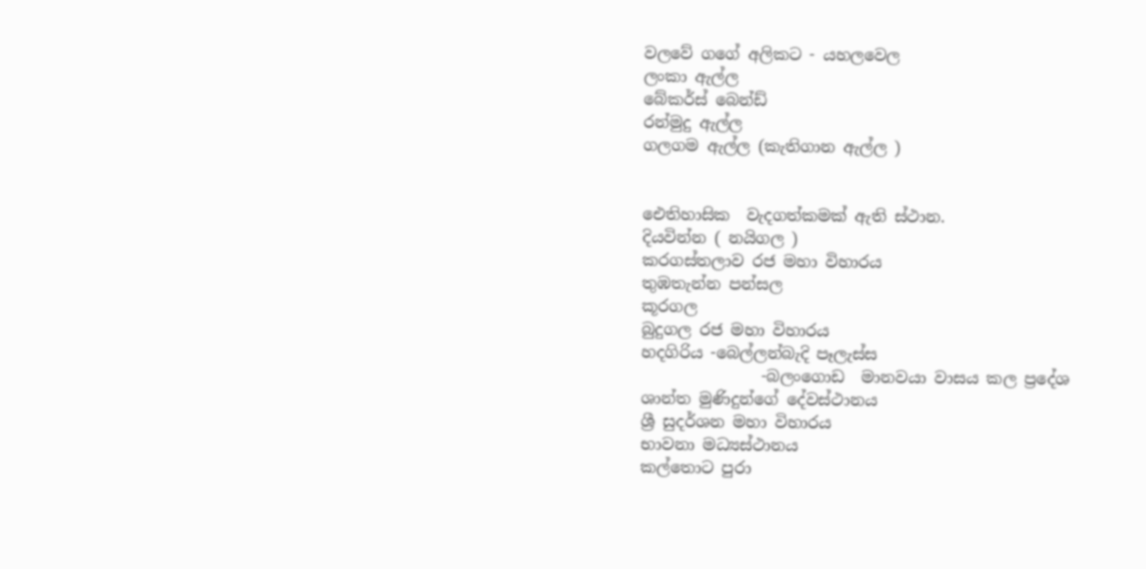වලවේ ගගේ අලිකට - යහලවෙල
ලංකා ඇල්ල
බේකර්ස් බෙන්ඩ්
රන්මුදු ඇල්ල
ගලගම ඇල්ල (කැතිගාන ඇල්ල )


ඓතිහාසික  වැදගත්කමක් ඇති ස්ථාන.
දියවින්න ( නයිගල )
කරගස්තලාව රජ මහා විහාරය
තුඹතැන්න පන්සල
කූරගල
බුදුගල රජ මහා විහාරය
හදගිරිය -බෙල්ලන්බැදි පෑලැස්ස
               -බලංගොඩ  මානවයා වාසය කල ප්‍රදේශ
ශාන්ත මුණිදුන්ගේ දේවස්ථානය
ශ්‍රී සුදර්ශන මහා විහාරය
භාවනා මධ්‍යස්ථානය
කල්තොට පුරා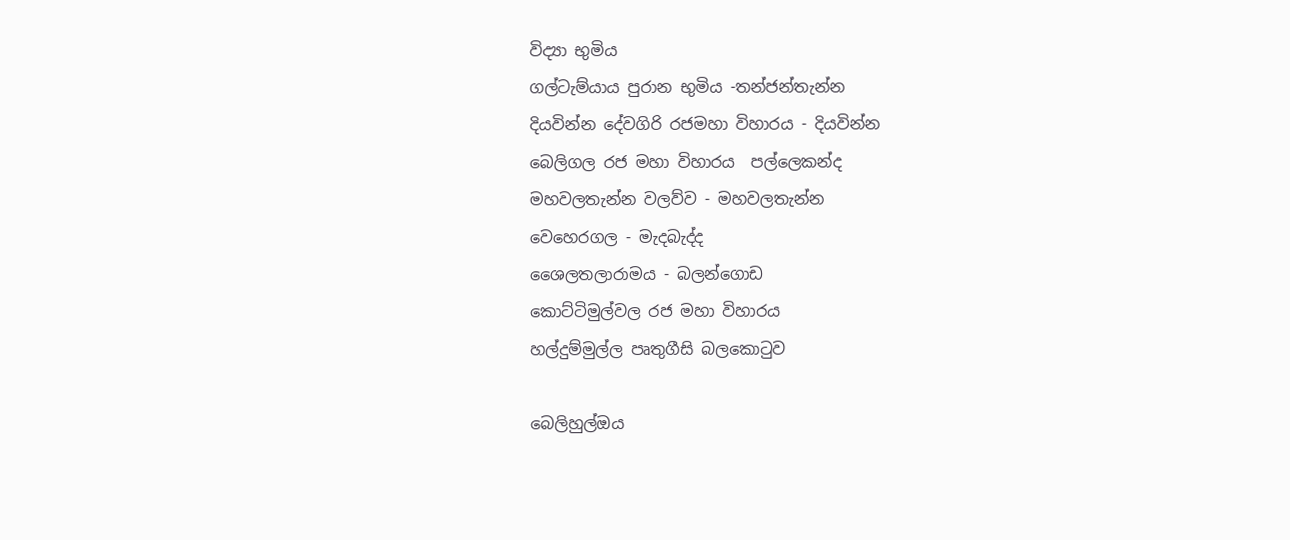විද්‍යා භුමිය
ගල්ටැම්යාය පුරාන භුමිය -තන්ජන්තැන්න
දියවින්න දේවගිරි රජමහා විහාරය - දියවින්න
බෙලිගල රජ මහා විහාරය  පල්ලෙකන්ද
මහවලතැන්න වලව්ව - මහවලතැන්න
වෙහෙරගල - මැදබැද්ද
ශෛලතලාරාමය - බලන්ගොඩ
කොට්ටිමුල්වල රජ මහා විහාරය
හල්දුම්මුල්ල පෘතුගීසි බලකොටුව

බෙලිහුල්ඔය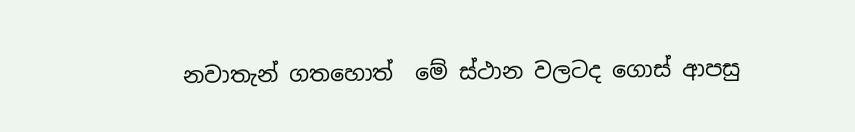නවාතැන් ගතහොත්  මේ ස්ථාන වලටද ගොස් ආපසු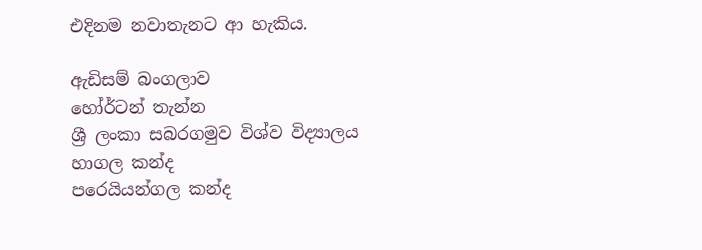එදිනම නවාතැනට ආ හැකිය.

ඇඩිසම් බංගලාව
හෝර්ටන් තැන්න
ශ්‍රී ලංකා සබරගමුව විශ්ව විද්‍යාලය
හාගල කන්ද
පරෙයියන්ගල කන්ද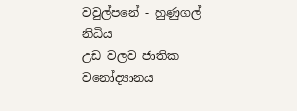වවුල්පනේ - හුණුගල් නිධිය
උඩ වලව ජාතික වනෝද්‍යානය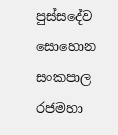පුස්සදේව සොහොන
සංකපාල රජමහා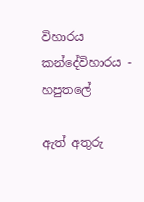විහාරය
කන්දේවිහාරය - හපුතලේ

ඇත් අතුරු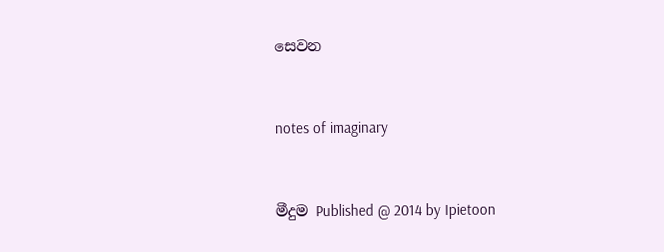සෙවන


notes of imaginary


මීදුම Published @ 2014 by Ipietoon